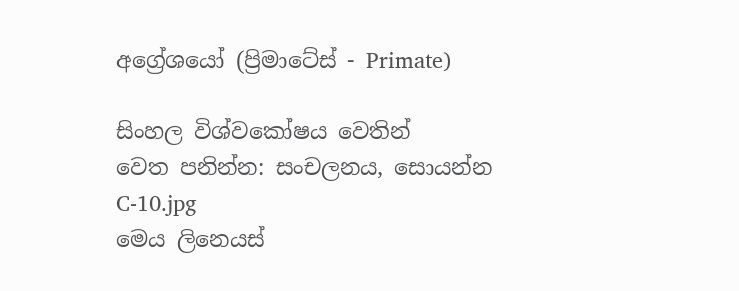අ‍ග්‍රේශයෝ (ප්‍රිමාටේස් - Primate)

සිංහල විශ්වකෝෂය වෙතින්
වෙත පනින්න: සංචලනය, සොයන්න
C-10.jpg
මෙය ලිනෙයස්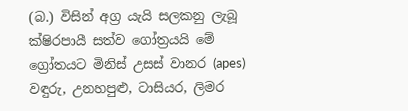(බ.) විසින් අග්‍ර යැයි සලකනු ලැබූ ක්ෂිරපායී සත්ව ගෝත්‍රයයි මේ ග්‍රෝතයට මිනිස් උසස් වානර (apes) වඳුරු, උනහපුළු, ටාසියර, ලිමර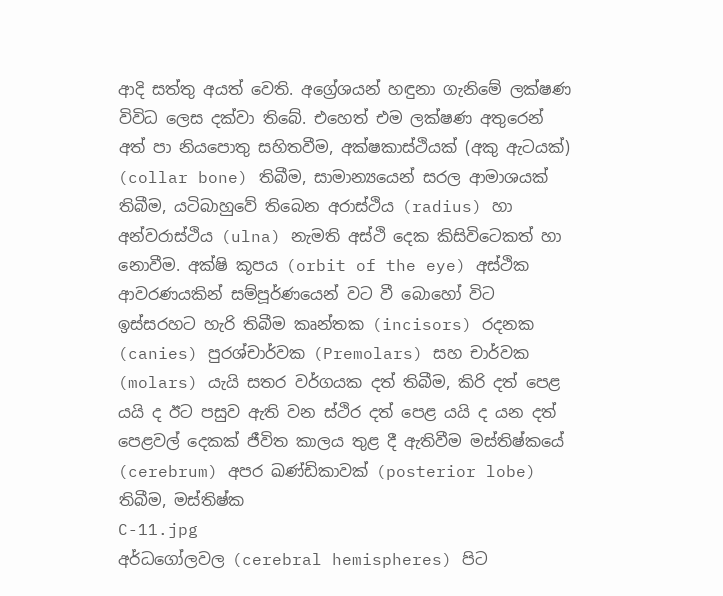ආදි සත්තු අයත් වෙති. අ‍ග්‍රේශයන් හඳුනා ගැනිමේ ලක්ෂණ විවිධ ලෙස දක්වා තිබේ. එහෙත් එම ලක්ෂණ අතුරෙන් අත් පා නියපොතු සහිතවීම, අක්ෂකාස්ථියක් (අකු ඇටයක්) (collar bone) තිබීම, සාමාන්‍යයෙන් සරල ආමාශයක් තිබීම, යටිබාහුවේ තිබෙන අරාස්ථිය (radius) හා අන්වරාස්ථිය (ulna) නැමති අස්ථි දෙක කිසිවිටෙකත් හා නොවීම. අක්ෂි කූපය (orbit of the eye) අස්ථික ආවරණයකින් සම්පූර්ණයෙන් වට වී බොහෝ විට ඉස්සරහට හැරි තිබීම කෘන්තක (incisors) රදනක (canies) පුරශ්චාර්වක (Premolars) සහ චාර්වක (molars) යැයි සතර වර්ගයක දත් තිබීම, කිරි දත් පෙළ යයි ද ඊට පසුව ඇති වන ස්ථිර දත් පෙළ යයි ද යන දත් පෙළවල් දෙකක් ජීවිත කාලය තුළ දී ඇතිවීම මස්තිෂ්කයේ (cerebrum) අපර ඛණ්ඩිකාවක් (posterior lobe) තිබීම, මස්තිෂ්ක
C-11.jpg
අර්ධගෝලවල (cerebral hemispheres) පිට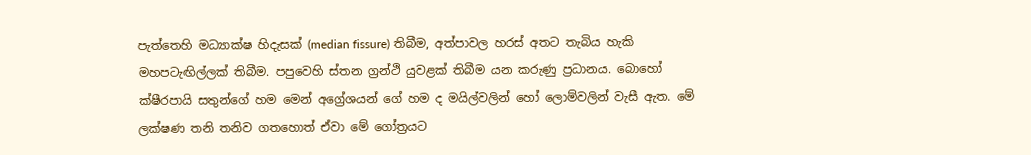පැත්තෙහි මධ්‍යාක්ෂ හිදැසක් (median fissure) තිබීම, අත්පාවල හරස් අතට තැබිය හැකි මහපටැඟිල්ලක් තිබීම. පපුවෙහි ස්තන ග්‍රන්ථි යුවළක් තිබීම යන කරුණු ප්‍රධානය. බොහෝ ක්ෂීරපායි සතුන්ගේ හම මෙන් අග්‍රේශයන් ගේ හම ද මයිල්වලින් හෝ ලොම්වලින් වැසී ඇත. මේ ලක්ෂණ තනි තනිව ගතහොත් ඒවා මේ ගෝත්‍රයට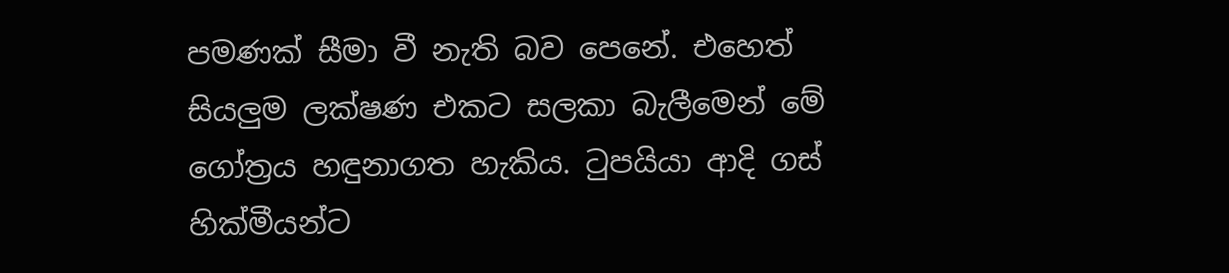පමණක් සීමා වී නැති බව පෙනේ. එහෙත් සියලුම ලක්ෂණ එකට සලකා බැලීමෙන් මේ ගෝත්‍රය හඳුනාගත හැකිය. ටුපයියා ආදි ගස් හික්මීයන්ට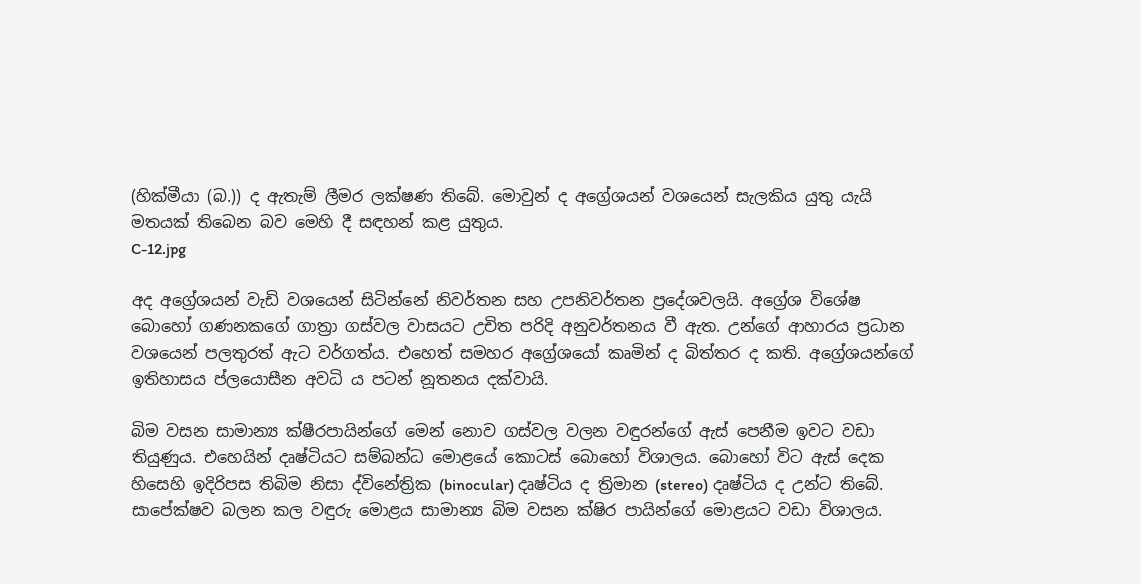(හික්මීයා (බ.)) ද ඇතැම් ලීමර ලක්ෂණ තිබේ. මොවුන් ද අග්‍රේශයන් වශයෙන් සැලකිය යුතු යැයි මතයක් තිබෙන බව මෙහි දී සඳහන් කළ යුතුය.
C-12.jpg

අද අග්‍රේශයන් වැඩි වශයෙන් සිටින්නේ නිවර්තන සහ උපනිවර්තන ප්‍රදේශවලයි. අග්‍රේශ විශේෂ බොහෝ ගණනකගේ ගාත්‍රා ගස්වල වාසයට උචිත පරිදි අනුවර්තනය වී ඇත. උන්ගේ ආහාරය ප්‍රධාන වශයෙන් පලතුරත් ඇට වර්ගත්ය. එහෙත් සමහර අග්‍රේශයෝ කෘමින් ද බිත්තර ද කති. අග්‍රේශයන්ගේ ඉතිහාසය ප්ලයොසීන අවධි ය පටන් නූතනය දක්වායි.

බිම වසන සාමාන්‍ය ක්ෂීරපායින්ගේ මෙන් නොව ගස්වල වලන වඳුරන්ගේ ඇස් පෙනීම ඉවට වඩා තියුණුය. එහෙයින් දෘෂ්ටියට සම්බන්ධ මොළයේ කොටස් බොහෝ විශාලය. බොහෝ විට ඇස් දෙක හිසෙහි ඉදිරිපස තිබිම නිසා ද්විනේත්‍රික (binocular) දෘෂ්ටිය ද ත්‍රිමාන (stereo) දෘෂ්ටිය ද උන්ට තිබේ. සාපේක්ෂව බලන කල වඳුරු මොළය සාමාන්‍ය බිම වසන ක්ෂිර පායින්ගේ මොළයට වඩා විශාලය.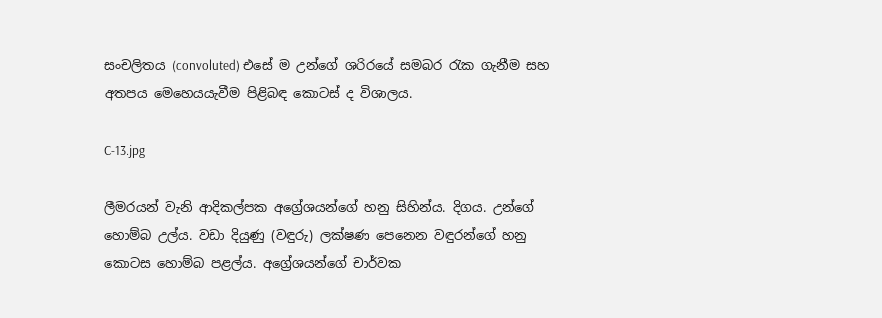සංචලිතය (convoluted) එසේ ම උන්ගේ ශරිරයේ සමබර රැක ගැනීම සහ අතපය මෙහෙයයැවීම පිළිබඳ කොටස් ද විශාලය.

C-13.jpg

ලීමරයන් වැනි ආදිකල්පක අග්‍රේශයන්ගේ හනු සිහින්ය. දිගය. උන්ගේ හොම්බ උල්ය. වඩා දියුණු (වඳුරු) ලක්ෂණ පෙනෙන වඳුරන්ගේ හනු කොටස හොම්බ පළල්ය. අග්‍රේශයන්ගේ චාර්වක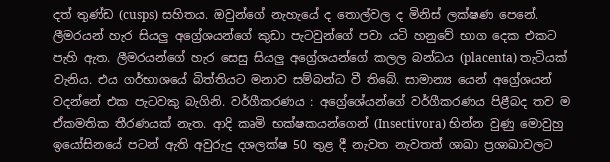දත් තුණ්ඩ (cusps) සහිතය. ඔවුන්ගේ නැහැයේ ද තොල්වල ද මිනිස් ලක්ෂණ පෙනේ. ලීමරයන් හැර සියලු අග්‍රේශයන්ගේ කුඩා පැටවුන්ගේ පවා යටි හනුවේ භාග දෙක එකට පැහි ඇත. ලීමරයන්ගේ හැර සෙසු සියලු අග්‍රේශයන්ගේ කලල බන්ධය (placenta) තැටියක් වැනිය. එය ගර්භාශයේ බිත්තියට මනාව සම්බන්ධ වී තිබේ. සාමාන්‍ය යෙන් අග්‍රේශයන් වදන්නේ එක පැටවකු බැගිනි. වර්ගීකරණය : අග්‍රේශේයන්ගේ වර්ගීකරණය පිළීබද තව ම ඒකමතික තීරණයක් නැත. ආදි කෘමි භක්ෂකයන්ගෙන් (Insectivora) භින්න වුණු මොවුහු ඉයෝසිනයේ පටන් ඇති අවුරුදු දශලක්ෂ 50 තුළ දී නැවත නැවතත් ශාඛා ප්‍රශාඛාවලට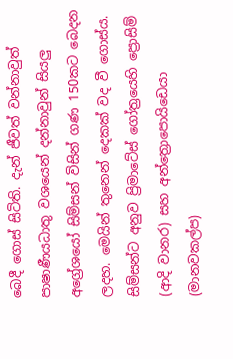බෙදී ගොස් සිටිති. දැන් ජීවත් වන්නාවුත් පාෂාණීයධාතු වශයෙන් දන්නාවුන් සියලු අග්‍රේශයෝ සිම්සන් විසින් ගණ 150කට බෙදන ලදහ. මෙයින් තුනෙන් දෙකක් වද වී ගොස්ය. සිම්සන්ට අනුව ප්‍රිමාටේස් ගෝත්‍රයෙහි ප්‍රොසිම් (ආදි වානර) සහ අන්ත්‍රොපොයිඩෙයා (මානවකල්ප)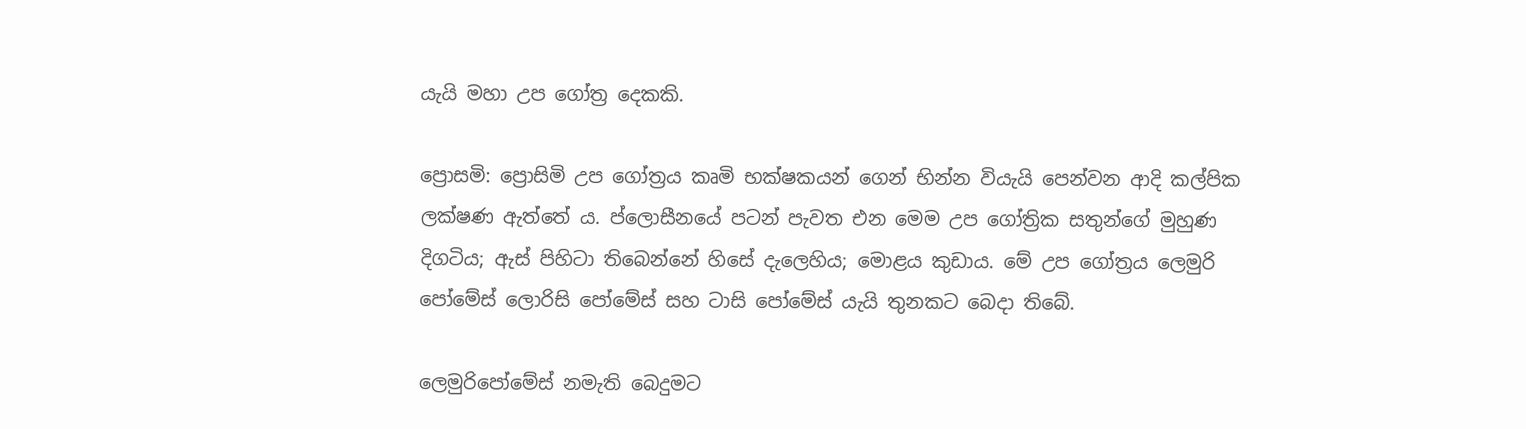යැයි මහා උප ගෝත්‍ර දෙකකි.

ප්‍රොසමි: ප්‍රොසිමි උප ගෝත්‍රය කෘමි භක්ෂකයන් ගෙන් භින්න වියැයි පෙන්වන ආදි කල්පික ලක්ෂණ ඇත්තේ ය. ප්ලොසීනයේ පටන් පැවත එන මෙම උප ගෝත්‍රික සතුන්ගේ මුහුණ දිගටිය; ඇස් පිහිටා තිබෙන්නේ හිසේ දැලෙහිය; මොළය කුඩාය. මේ උප ගෝත්‍රය ලෙමුරි පෝමේස් ලොරිසි පෝමේස් සහ ටාසි පෝමේස් යැයි තුනකට බෙදා තිබේ.

ලෙමුරිපෝමේස් නමැති බෙදුමට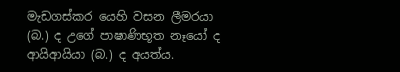මැඩගස්කර යෙහි වසන ලීමරයා (බ.) ද උගේ පාෂාණිභූත නෑයෝ ද ආයිආයියා (බ.) ද අයත්ය.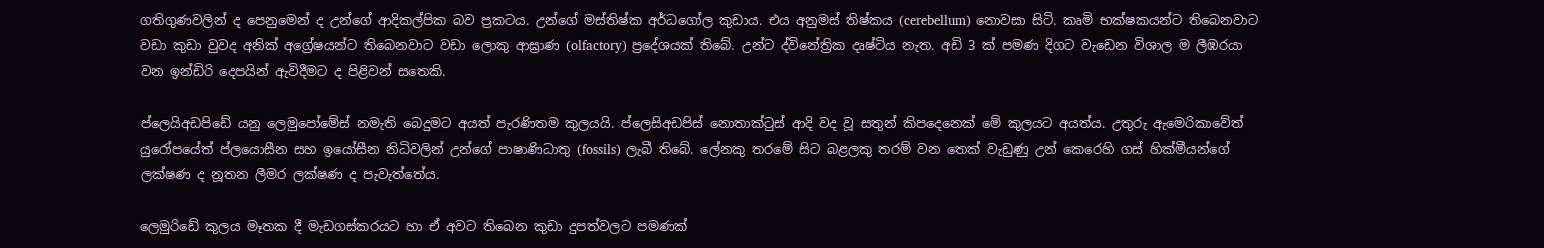ගතිගුණවලින් ද පෙනුමෙන් ද උන්ගේ ආදිකල්පික බව ප්‍රකටය. උන්ගේ මස්තිෂ්ක අර්ධගෝල කුඩාය. එය අනුමස් තිෂ්කය (cerebellum) නොවසා සිටි. කෘමි භක්ෂකයන්ට තිබෙනවාට වඩා කුඩා වුවද අනික් අග්‍රේෂයන්ට තිබෙනවාට වඩා ලොකු ආඝ්‍රාණ (olfactory) ප්‍රදේශයක් තිබේ. උන්ට ද්විනේත්‍රික දෘෂ්ටිය නැත. අඩි 3 ක් පමණ දිගට වැඩෙන විශාල ම ලීඹරයා වන ඉන්ඩිරි දෙපයින් ඇවිදීමට ද පිළිවන් සතෙකි.

ප්ලෙයිඅඩපිඩේ යනු ලෙමුපෝමේස් නමැති බෙදුමට අයත් පැරණිතම කුලයයි. ප්ලෙසිඅඩපිස් නොතාක්ටුස් ආදි වද වූ සතුන් කිපදෙනෙක් මේ කුලයට අයත්ය. උතුරු ඇමෙරිකාවේත් යුරෝපයේත් ප්ලයොසීන සහ ඉයෝසීන නිධිවලින් උන්ගේ පාෂාණිධාතු (fossils) ලැබී තිබේ. ලේනකු තරමේ සිට බළලකු තරම් වන තෙක් වැඩුණු උන් කෙරෙහි ගස් හික්මීයන්ගේ ලක්ෂණ ද නූතන ලීමර ලක්ෂණ ද පැවැත්තේය.

ලෙමුරිඩේ කුලය මෑතක දී මැඩගස්කරයට හා ඒ අවට තිබෙන කුඩා දුපත්වලට පමණක්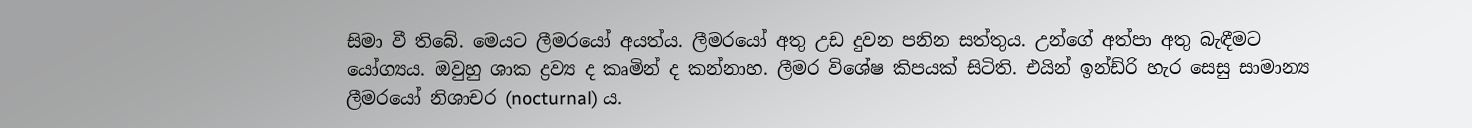සිමා වී තිබේ. මෙයට ලීමරයෝ අයත්ය. ලීමරයෝ අතු උඩ දුවන පනින සත්තුය. උන්ගේ අත්පා අතු බැඳීමට යෝග්‍යය. ඔවුහු ශාක ද්‍රව්‍ය ද කෘමින් ද කන්නාහ. ලීමර විශේෂ කිපයක් සිටිති. එයින් ඉන්ඩ්රි හැර සෙසු සාමාන්‍ය ලීමරයෝ නිශාචර (nocturnal) ය.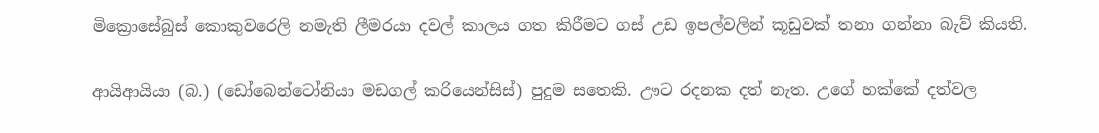මික්‍රොසේබුස් කොකුවරෙලි නමැති ලීමරයා දවල් කාලය ගත කිරීමට ගස් උඩ ඉපල්වලින් කූඩුවක් තනා ගන්නා බැව් කියති.

ආයිආයියා (බ.) (ඩෝබෙන්ටෝනියා මඩගල් කරියෙන්සිස්) පුදුම සතෙකි. ඌට රදනක දත් නැත. උගේ හක්කේ දත්වල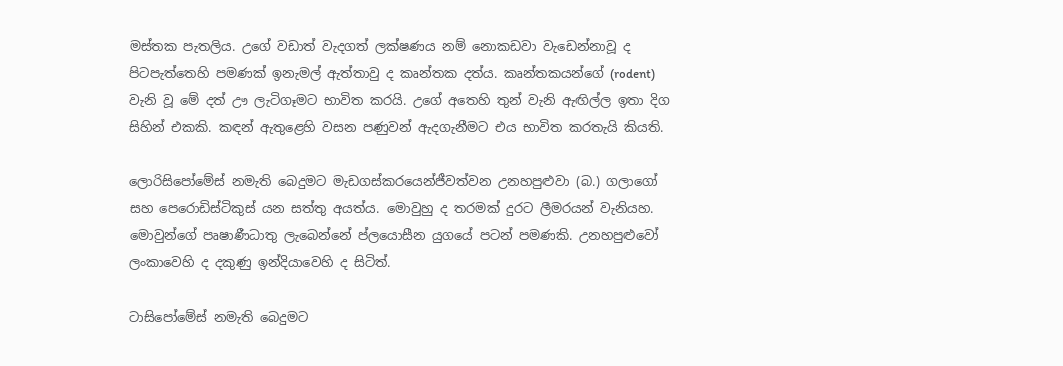මස්තක පැතලිය. උගේ වඩාත් වැදගත් ලක්ෂණය නම් නොකඩවා වැඩෙන්නාවූ ද පිටපැත්තෙහි පමණක් ඉනැමල් ඇත්තාවු ද කෘන්තක දත්ය. කෘන්තකයන්ගේ (rodent) වැනි වූ මේ දත් ඌ ලැටිගෑමට භාවිත කරයි. උගේ අතෙහි තුන් වැනි ඇඟිල්ල ඉතා දිග සිහින් එකකි. කඳන් ඇතුළෙහි වසන පණුවන් ඇදගැනීමට එය භාවිත කරතැයි කියති.

ලොරිසිපෝමේස් නමැති බෙදුමට මැඩගස්කරයෙන්ජීවත්වන උනහපුළුවා (බ.) ගලාගෝ සහ පෙරොඩිස්ටිකුස් යන සත්තු අයත්ය. මොවුහු ද තරමක් දුරට ලීමරයන් වැනියහ. මොවුන්ගේ පෘෂාණීධාතු ලැබෙන්නේ ප්ලයොසීන යුගයේ පටන් පමණකි. උනහපුළුවෝ ලංකාවෙහි ද දකුණු ඉන්දියාවෙහි ද සිටිත්.

ටාසිපෝමේස් නමැති බෙදුමට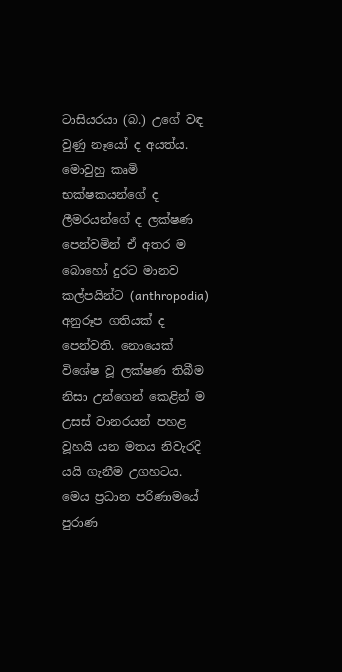ටාසියරයා (බ.) උගේ වඳ වුණු නෑයෝ ද අයත්ය. මොවුහු කෘමි භක්ෂකයන්ගේ ද ලීමරයන්ගේ ද ලක්ෂණ පෙන්වමින් ඒ අතර ම බොහෝ දුරට මානව කල්පයින්ට (anthropodia) අනුරූප ගතියක් ද පෙන්වති. නොයෙක් විශේෂ වූ ලක්ෂණ තිබීම නිසා උන්ගෙන් කෙළින් ම උසස් වානරයන් පහළ වූහයි යන මතය නිවැරදි යයි ගැනීම උගහටය. මෙය ප්‍රධාන පරිණාමයේ පුරාණ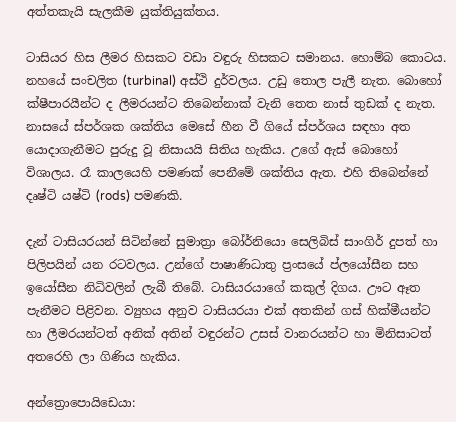අත්තකැයි සැලකීම යුක්තියුක්තය.

ටාසියර හිස ලීමර හිසකට වඩා වඳුරු හිසකට සමානය. හොම්බ කොටය. නහයේ සංචලිත (turbinal) අස්ථි දුර්වලය. උඩු තොල පැලී නැත. බොහෝ ක්ෂීපාරයීන්ට ද ලීමරයන්ට තිබෙන්නාක් වැනි තෙත නාස් තුඩක් ද නැත. නාසයේ ස්පර්ශක ශක්තිය මෙසේ හීන වී ගියේ ස්පර්ශය සඳහා අත යොදාගැනීමට පුරුදු වූ නිසායයි සිතිය හැකිය. උගේ ඇස් බොහෝ විශාලය. රෑ කාලයෙහි පමණක් පෙනීමේ ශක්තිය ඇත. එහි තිබෙන්නේ දෘෂ්ටි යෂ්ටි (rods) පමණකි.

දැන් ටාසියරයන් සිටින්නේ සුමාත්‍රා බෝර්නියො සෙලිබිස් සාංගිර් දුපත් හා පිලිපයින් යන රටවලය. උන්ගේ පාෂාණිධාතු ප්‍රංසයේ ප්ලයෝසීන සහ ඉයෝසීන නිධිවලින් ලැබී තිබේ. ටාසියරයාගේ කකුල් දිගය. ඌට ඈත පැනීමට පිළිවන. ව්‍යුහය අනුව ටාසියරයා එක් අතකින් ගස් හික්මීයන්ට හා ලීමරයන්ටත් අනික් අතින් වඳුරන්ට උසස් වානරයන්ට හා මිනිසාටත් අතරෙහි ලා ගිණිය හැකිය.

අන්ත්‍රොපොයිඩෙයා: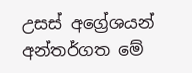උසස් අග්‍රේශයන් අන්තර්ගත මේ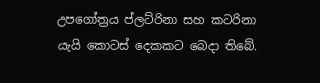උපගෝත්‍රය ප්ලට්රිනා සහ කටරිනා යැයි කොටස් දෙකකට බෙදා තිබේ.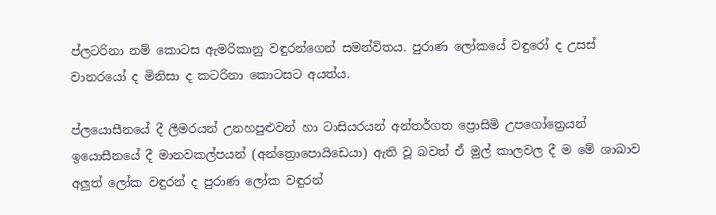ප්ලටරිනා නම් කොටස ඇමරිකානු වඳුරන්ගෙන් සමන්විතය. පුරාණ ලෝකයේ වඳුරෝ ද උසස් වානරයෝ ද මිනිසා ද කටරිනා කොටසට අයත්ය.

ප්ලයොසීනයේ දී ලීමරයන් උනහපුළුවන් හා ටාසියරයන් අන්තර්ගත ප්‍රොසිමි උපගෝත්‍රෙයන් ඉයොසීනයේ දී මානවකල්පයන් (අන්ත්‍රොපොයිඩෙයා) ඇති වූ බවත් ඒ මුල් කාලවල දී ම මේ ශාඛාව අලුත් ලෝක වඳුරන් ද පුරාණ ලෝක වඳුරන්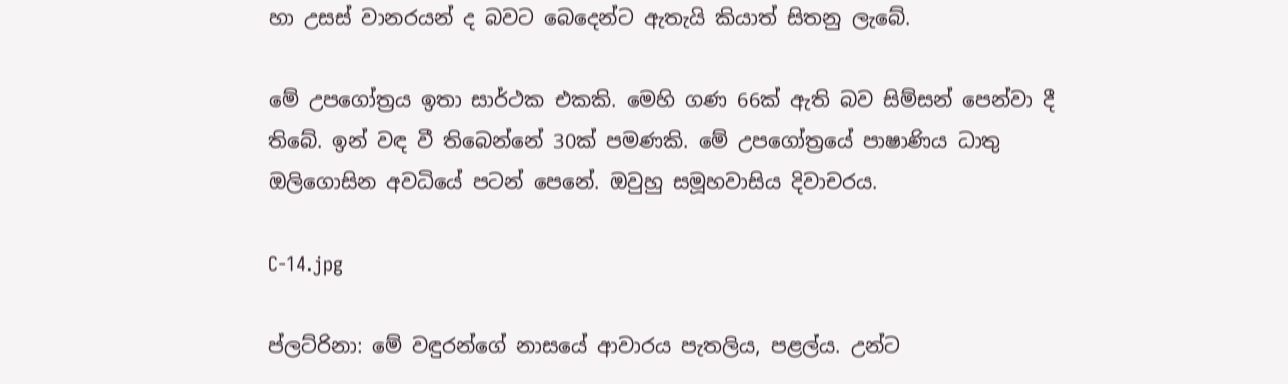හා උසස් වානරයන් ද බවට බෙදෙන්ට ඇතැයි කියාත් සිතනු ලැබේ.

මේ උපගෝත්‍රය ඉතා සාර්ථක එකකි. මෙහි ගණ 66ක් ඇති බව සිම්සන් පෙන්වා දී තිබේ. ඉන් වඳ වී තිබෙන්නේ 30ක් පමණකි. මේ උපගෝත්‍රයේ පාෂාණිය ධාතු ඔලිගොසින අවධියේ පටන් පෙනේ. ඔවුහු සමූහවාසිය දිවාචරය.

C-14.jpg

ප්ලට්රිනා: මේ වඳුරන්ගේ නාසයේ ආවාරය පැතලිය, පළල්ය. උන්ට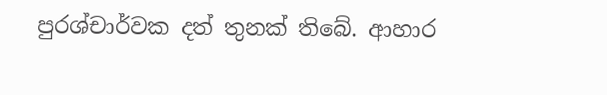පුරශ්චාර්වක දත් තුනක් තිබේ. ආහාර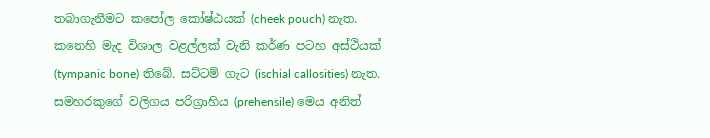තබාගැනීමට කපෝල කෝෂ්ඨයක් (cheek pouch) නැත. කනෙහි මැද විශාල වළල්ලක් වැනි කර්ණ පටහ අස්ථියක් (tympanic bone) තිබේ. සට්ටම් ගැට (ischial callosities) නැත. සමහරකුගේ වලිගය පරිග්‍රාහිය (prehensile) මෙය අනිත්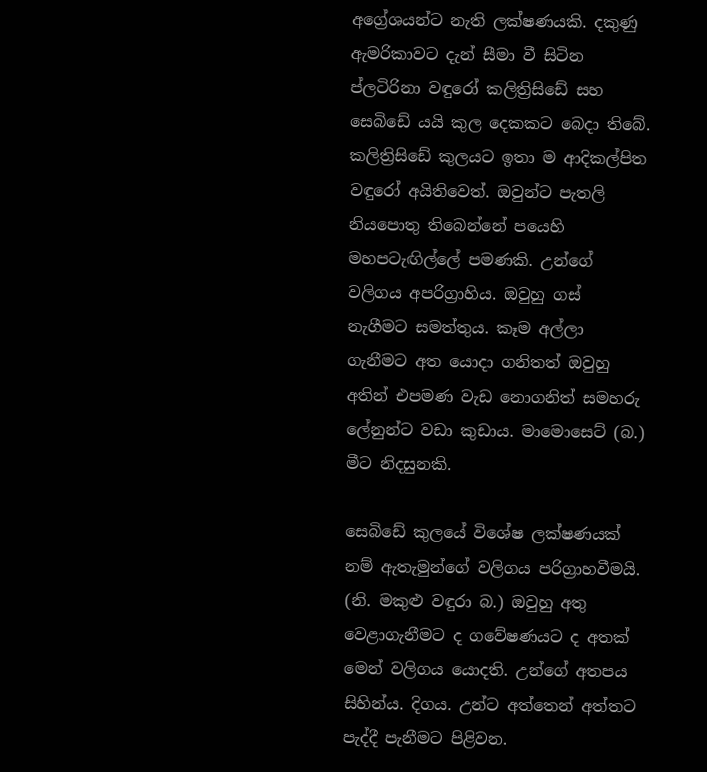අග්‍රේශයන්ට නැති ලක්ෂණයකි. දකුණු ඇමරිකාවට දැන් සීමා වී සිටින ප්ලටිරිනා වඳුරෝ කලිත්‍රිසිඩේ සහ සෙබිඩේ යයි කුල දෙකකට බෙදා තිබේ. කලිත්‍රිසිඩේ කුලයට ඉතා ම ආදිකල්පිත වඳුරෝ අයිතිවෙත්. ඔවුන්ට පැතලි නියපොතු තිබෙන්නේ පයෙහි මහපටැඟිල්ලේ පමණකි. උන්ගේ වලිගය අපරිග්‍රාහිය. ඔවුහු ගස් නැගීමට සමත්තුය. කෑම අල්ලා ගැනීමට අත යොදා ගනිතත් ඔවුහු අතින් එපමණ වැඩ නොගනිත් සමහරු ලේනුන්ට වඩා කුඩාය. මාමොසෙට් (බ.) මීට නිදසුනකි.

සෙබිඩේ කුලයේ විශේෂ ලක්ෂණයක් නම් ඇතැමුන්ගේ වලිගය පරිග්‍රාහවීමයි. (නි. මකුළු වඳුරා බ.) ඔවුහු අතු වෙළාගැනීමට ද ගවේෂණයට ද අතක් මෙන් වලිගය යොදති. උන්ගේ අතපය සිහින්ය. දිගය. උන්ට අත්තෙන් අත්තට පැද්දී පැනීමට පිළිවන.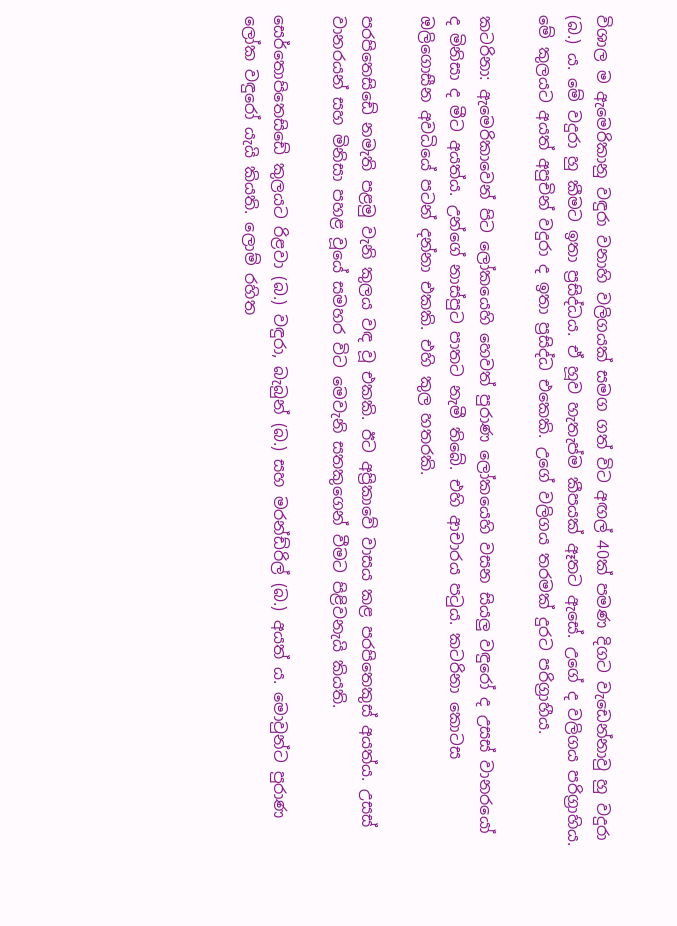විශාල ම ඇමෙරිකානු වඳුරා වනාහි වලිගයක් සමග ගත් විට අඟල් 40ක් පමණ දිගට වැඩෙන්නාවු හු වදුරා (බ.) ය. මේ වදුරා හු කීමට ඉතා ප්‍රසිද්ධය. ඒ හූව හැතැප්ම කීපයක් ඈතට ඇසේ. උගේ ද වලිගය පරිග්‍රාහිය. මේ කුලයට අයත් අපුචින් වදුරා ද ඉතා ප්‍රසිද්ධ එකෙකි. උගේ වලිගය තරමක් දුරට පරිග්‍රාහීය.

කටරිනා: ඇමෙරිකාවෙන් පිට ලෝකයෙහි හෙවත් පුරාණ ලෝකයෙහි වසන සියලු වඳුරෝ ද උසස් වානරයෝ ද මිනිසා ද මීට අයත්ය. උන්ගේ නාස්පුට පාතට නැමී තිබේ. එහි ආචාරය පටුය. කටරිනා කොටස ඔලිගොසීන අවධියේ පටන් දන්නා එකකි. එහි කුල හතරකි.

පරපිතෙසිඩේ නමැති පළමු වැනි කුලය වඳ වූ එකකි. ඊට අප්‍රිකාවේ වාසය කළ පරපිතෙකුස් අයත්ය. උසස් වානරයන් සහ මිනිසා පහළ වූයේ සමහර විට මෙවැනි සතකුගෙන් වීමට පිළිවනැයි කියති.

සෙර්තොපිතෙසිඩේ කුලයට රිළවා (බ.) වඳුරා, බැබුන් (බ.) සහ මරන්ඩ්රිල් (බ.) අයත් ය. මොවුන්ට පුරාණ ලෝක වඳුරෝ යැයි කියති. ලොම් රහිත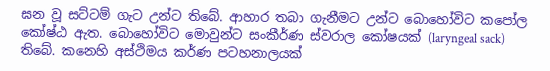ඝන වූ සට්ටම් ගැට උන්ට තිබේ. ආහාර තබා ගැනීමට උන්ට බොහෝවිට කපෝල කෝෂ්ඨ ඇත. බොහෝවිට මොවුන්ට සංකීර්ණ ස්වරාල කෝෂයක් (laryngeal sack) තිබේ. කනෙහි අස්ථිමය කර්ණ පටහනාලයක්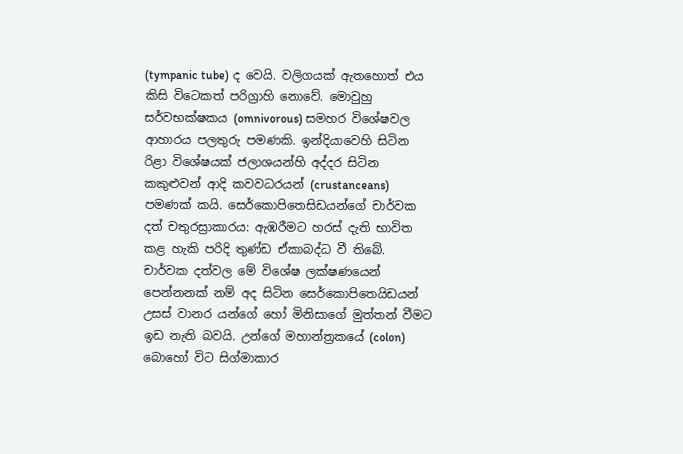(tympanic tube) ද වෙයි. වලිගයක් ඇතහොත් එය කිසි විටෙකත් පරිග්‍රාහි නොවේ. මොවුහු සර්වභක්ෂකය (omnivorous) සමහර විශේෂවල ආහාරය පලතුරු පමණකි. ඉන්දියාවෙහි සිටින රිළා විශේෂයක් ජලාශයන්හි අද්දර සිටින කකුළුවන් ආදි කවවධරයන් (crustanceans) පමණක් කයි. සෙර්කොපිතෙසිඩයන්ගේ චාර්වක දත් චතුරස්‍රාකාරය: ඇඹරීමට හරස් දැති භාවිත කළ හැකි පරිදි තුණ්ඩ ඒකාබද්ධ වී තිබේ. චාර්වක දත්වල මේ විශේෂ ලක්ෂණයෙන් පෙන්නනක් නම් අද සිටින සෙර්කොපිතෙයිඩයන් උසස් වානර යන්ගේ හෝ මිනිසාගේ මුත්තන් වීමට ඉඩ නැති බවයි. උන්ගේ මහාන්ත්‍රකයේ (colon) බොහෝ විට සිග්මාකාර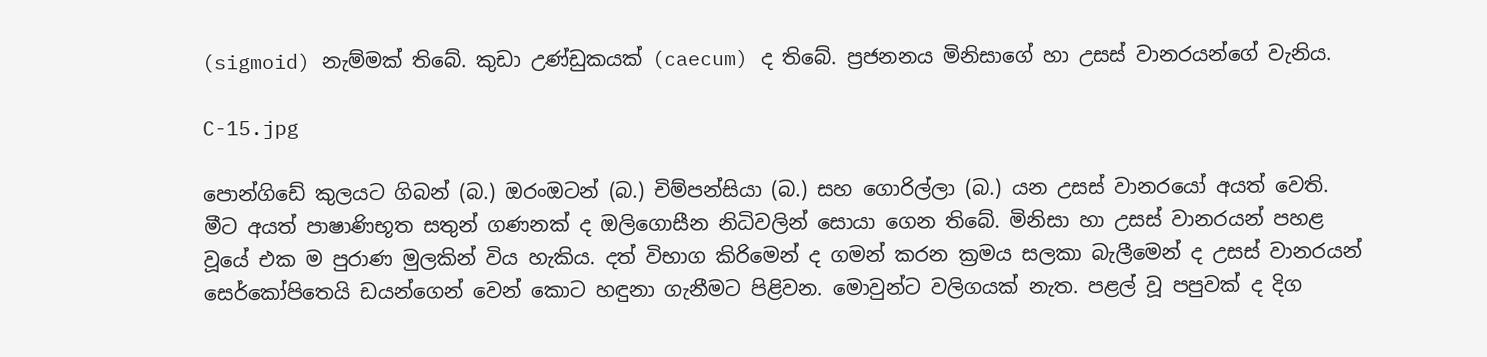(sigmoid) නැම්මක් තිබේ. කුඩා උණ්ඩුකයක් (caecum) ද තිබේ. ප්‍රජනනය මිනිසාගේ හා උසස් වානරයන්ගේ වැනිය.

C-15.jpg

පොන්ගිඩේ කුලයට ගිබන් (බ.) ඔරංඔටන් (බ.) චිම්පන්සියා (බ.) සහ ගොරිල්ලා (බ.) යන උසස් වානරයෝ අයත් වෙති. මීට අයත් පාෂාණිභූත සතුන් ගණනක් ද ඔලිගොසීන නිධිවලින් සොයා ගෙන තිබේ. මිනිසා හා උසස් වානරයන් පහළ වූයේ එක ම පුරාණ මුලකින් විය හැකිය. දත් විභාග කිරිමෙන් ද ගමන් කරන ක්‍රමය සලකා බැලීමෙන් ද උසස් වානරයන් සෙර්කෝපිතෙයි ඩයන්ගෙන් වෙන් කොට හඳුනා ගැනීමට පිළිවන. මොවුන්ට වලිගයක් නැත. පළල් වූ පපුවක් ද දිග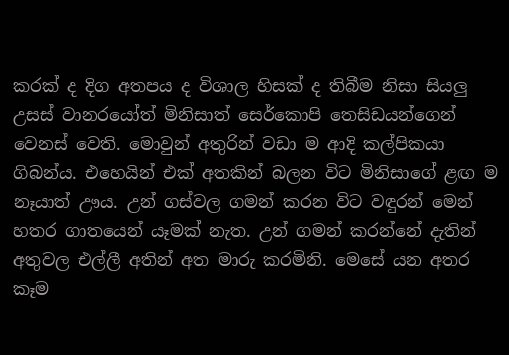කරක් ද දිග අතපය ද විශාල හිසක් ද තිබීම නිසා සියලු උසස් වානරයෝත් මිනිසාත් සෙර්කොපි තෙසිඩයන්ගෙන් වෙනස් වෙති. මොවුන් අතුරින් වඩා ම ආදි කල්පිකයා ගිබන්ය. එහෙයින් එක් අතකින් බලන විට මිනිසාගේ ළඟ ම නෑයාත් ඌය. උන් ගස්වල ගමන් කරන විට වඳුරන් මෙන් හතර ගාතයෙන් යෑමක් නැත. උන් ගමන් කරන්නේ දැතින් අතුවල එල්ලී අතින් අත මාරු කරමිනි. මෙසේ යන අතර කෑම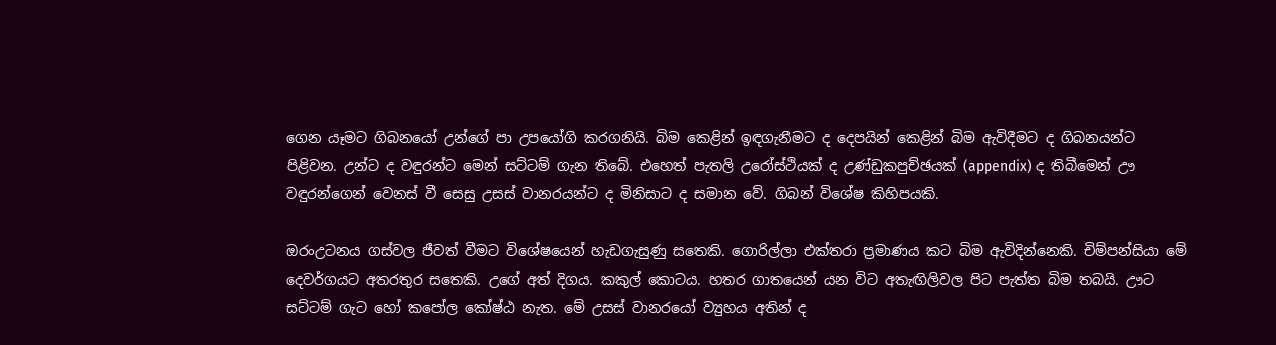ගෙන යෑමට ගිබනයෝ උන්ගේ පා උපයෝගි කරගනියි. බිම කෙළින් ඉඳගැනීමට ද දෙපයින් කෙළින් බිම ඇවිදීමට ද ගිබනයන්ට පිළිවන. උන්ට ද වඳුරන්ට මෙන් සට්ටම් ගැන තිබේ. එහෙත් පැතලි උරෝස්ථියක් ද උණ්ඩුකපුච්ඡයක් (appendix) ද තිබීමෙන් ඌ වඳුරන්ගෙන් වෙනස් වී සෙසු උසස් වානරයන්ට ද මිනිසාට ද සමාන වේ. ගිබන් විශේෂ කිහිපයකි.

ඔරංඋටනය ගස්වල ජීවත් වීමට විශේෂයෙන් හැඩගැසුණු සතෙකි. ගොරිල්ලා එක්තරා ප්‍රමාණය කට බිම ඇවිදින්නෙකි. චිම්පන්සියා මේ දෙවර්ගයට අතරතුර සතෙකි. උගේ අත් දිගය. කකුල් කොටය. හතර ගාතයෙන් යන විට අතැඟිලිවල පිට පැත්ත බිම තබයි. ඌට සට්ටම් ගැට හෝ කපෝල කෝෂ්ඨ නැත. මේ උසස් වානරයෝ ව්‍යුහය අතින් ද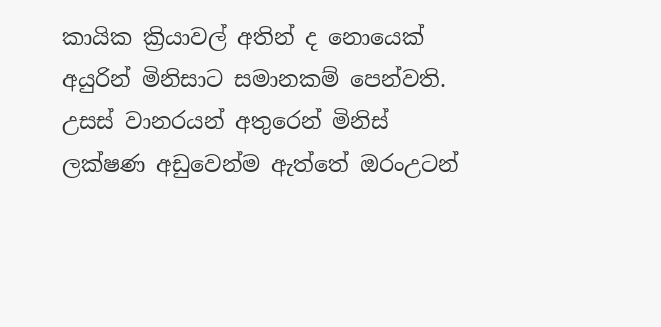කායික ක්‍රියාවල් අතින් ද නොයෙක් අයුරින් මිනිසාට සමානකම් පෙන්වති. උසස් වානරයන් අතුරෙන් මිනිස් ලක්ෂණ අඩුවෙන්ම ඇත්තේ ඔරංඋටන්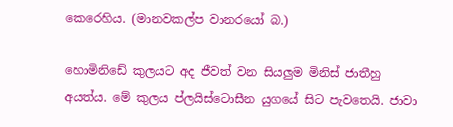කෙරෙහිය. (මානවකල්ප වානරයෝ බ.)

හොමිනිඩේ කුලයට අද ජීවත් වන සියලුම මිනිස් ජාතීහු අයත්ය. මේ කුලය ප්ලයිස්ටොසීන යුගයේ සිට පැවතෙයි. ජාවා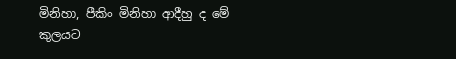මිනිහා, පීකිං මිනිහා ආදීහු ද මේ කුලයට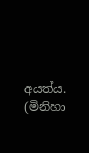අයත්ය. (මිනිහා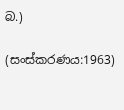බ.)

(සංස්කරණය:1963)